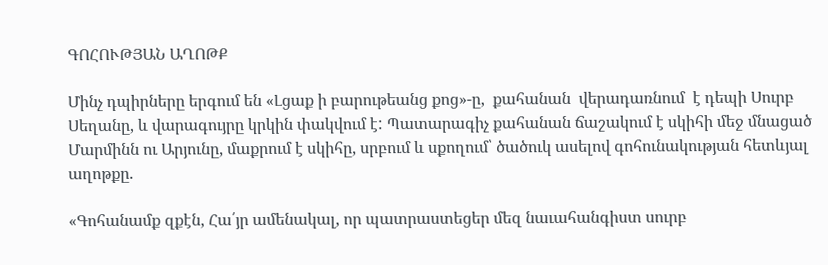ԳՈՀՈՒԹՅԱՆ ԱՂՈԹՔ

Մինչ դպիրները երգում են «Լցաք ի բարութեանց քոց»-ը,  քահանան  վերադառնում  է դեպի Սուրբ Սեղանը, և վարագույրը կրկին փակվում է: Պատարագիչ քահանան ճաշակում է սկիհի մեջ մնացած Մարմինն ու Արյունը, մաքրում է սկիհը, սրբում և սքողում՝ ծածուկ ասելով գոհունակության հետևյալ աղոթքը.

«Գոհանամք զքէն, Հա՛յր ամենակալ, որ պատրաստեցեր մեզ նաւահանգիստ սուրբ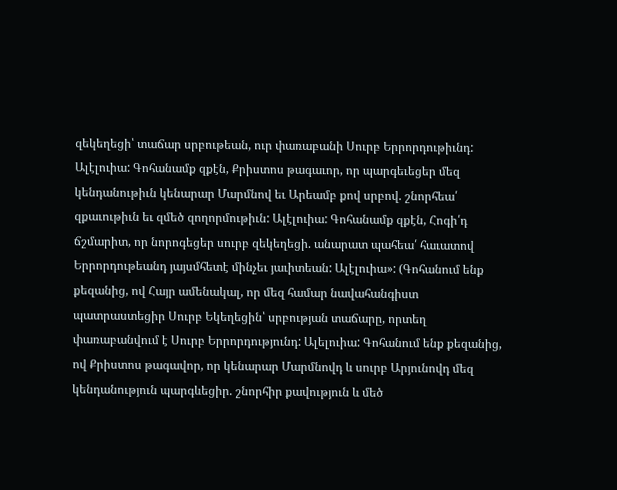զեկեղեցի՝ տաճար սրբութեան, ուր փառաբանի Սուրբ Երրորդութիւնդ: Ալէլուիա: Գոհանամք զքէն, Քրիստոս թագաւոր, որ պարգեւեցեր մեզ կենդանութիւն կենարար Մարմնով եւ Արեամբ քով սրբով. շնորհեա՛ զքաւութիւն եւ զմեծ զողորմութիւն: Ալէլուիա: Գոհանամք զքէն, Հոգի՛դ ճշմարիտ, որ նորոգեցեր սուրբ զեկեղեցի. անարատ պահեա՛ հաւատով Երրորդութեանդ յայսմհետէ մինչեւ յաւիտեան: Ալէլուիա»: (Գոհանում ենք քեզանից, ով Հայր ամենակալ, որ մեզ համար նավահանգիստ պատրաստեցիր Սուրբ Եկեղեցին՝ սրբության տաճարը, որտեղ փառաբանվում է Սուրբ Երրորդությունդ: Ալելուիա: Գոհանում ենք քեզանից, ով Քրիստոս թագավոր, որ կենարար Մարմնովդ և սուրբ Արյունովդ մեզ կենդանություն պարգևեցիր. շնորհիր քավություն և մեծ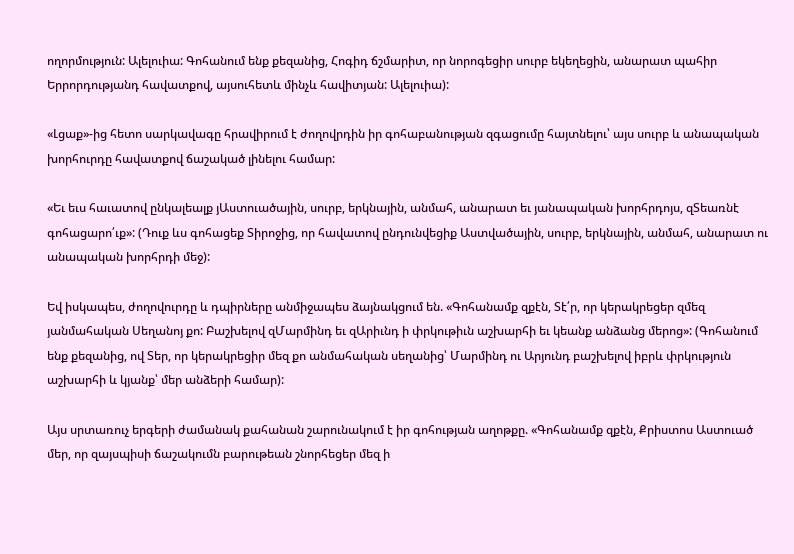ողորմություն: Ալելուիա: Գոհանում ենք քեզանից, Հոգիդ ճշմարիտ, որ նորոգեցիր սուրբ եկեղեցին, անարատ պահիր Երրորդությանդ հավատքով, այսուհետև մինչև հավիտյան: Ալելուիա):

«Լցաք»-ից հետո սարկավագը հրավիրում է ժողովրդին իր գոհաբանության զգացումը հայտնելու՝ այս սուրբ և անապական խորհուրդը հավատքով ճաշակած լինելու համար:

«Եւ եւս հաւատով ընկալեալք յԱստուածային, սուրբ, երկնային, անմահ, անարատ եւ յանապական խորհրդոյս, զՏեառնէ գոհացարո՛ւք»: (Դուք ևս գոհացեք Տիրոջից, որ հավատով ընդունվեցիք Աստվածային, սուրբ, երկնային, անմահ, անարատ ու անապական խորհրդի մեջ):

Եվ իսկապես, ժողովուրդը և դպիրները անմիջապես ձայնակցում են. «Գոհանամք զքէն, Տէ՛ր, որ կերակրեցեր զմեզ յանմահական Սեղանոյ քո: Բաշխելով զՄարմինդ եւ զԱրիւնդ ի փրկութիւն աշխարհի եւ կեանք անձանց մերոց»: (Գոհանում ենք քեզանից, ով Տեր, որ կերակրեցիր մեզ քո անմահական սեղանից՝ Մարմինդ ու Արյունդ բաշխելով իբրև փրկություն աշխարհի և կյանք՝ մեր անձերի համար):

Այս սրտառուչ երգերի ժամանակ քահանան շարունակում է իր գոհության աղոթքը. «Գոհանամք զքէն, Քրիստոս Աստուած մեր, որ զայսպիսի ճաշակումն բարութեան շնորհեցեր մեզ ի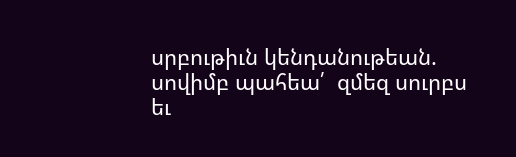սրբութիւն կենդանութեան. սովիմբ պահեա՛  զմեզ սուրբս եւ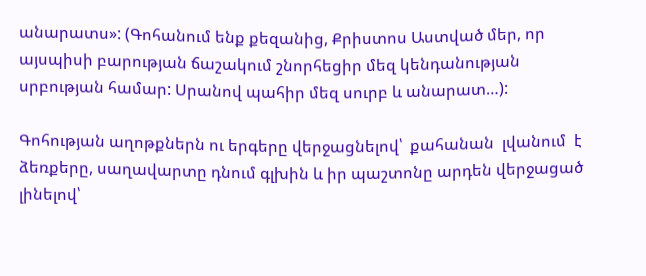անարատս»: (Գոհանում ենք քեզանից, Քրիստոս Աստված մեր, որ այսպիսի բարության ճաշակում շնորհեցիր մեզ կենդանության սրբության համար: Սրանով պահիր մեզ սուրբ և անարատ…):

Գոհության աղոթքներն ու երգերը վերջացնելով՝  քահանան  լվանում  է  ձեռքերը, սաղավարտը դնում գլխին և իր պաշտոնը արդեն վերջացած լինելով՝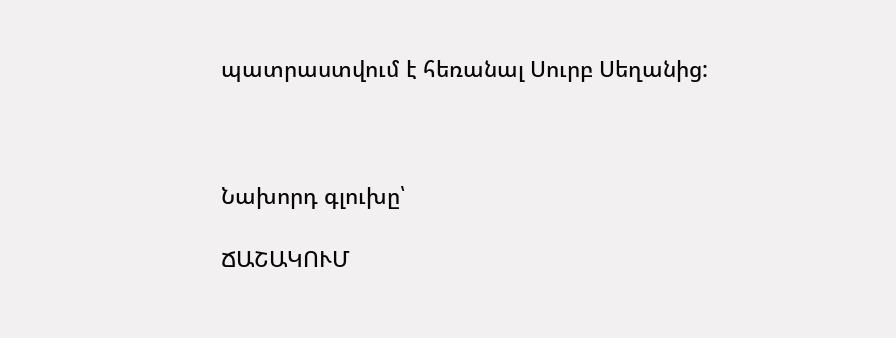պատրաստվում է հեռանալ Սուրբ Սեղանից:



Նախորդ գլուխը՝

ՃԱՇԱԿՈՒՄ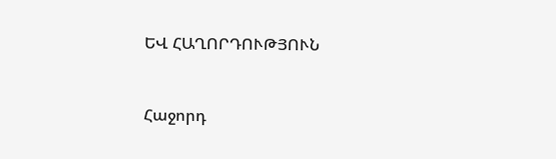ԵՎ ՀԱՂՈՐԴՈՒԹՅՈՒՆ



Հաջորդ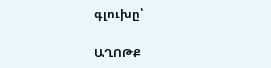գլուխը՝

ԱՂՈԹՔ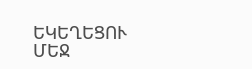ԵԿԵՂԵՑՈՒ ՄԵՋ